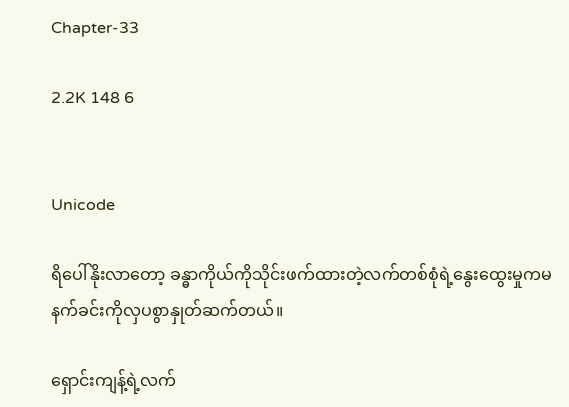Chapter-33

2.2K 148 6


Unicode

ရိပေါ်နိုးလာတော့ ခန္ဓာကိုယ်ကိုသိုင်းဖက်ထားတဲ့လက်တစ်စုံရဲ့နွေးထွေးမှုကမနက်ခင်းကိုလှပစွာနှုတ်ဆက်တယ်။

ရှောင်းကျန့်ရဲ့လက်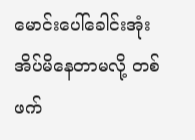မောင်းပေါ်ခေါင်းအုံးအိပ်မိနေတာမလို့ တစ်ဖက်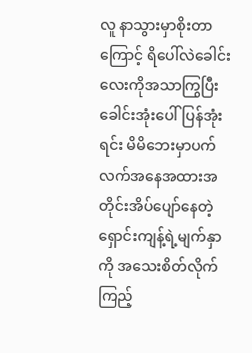လူ နာသွားမှာစိုးတာကြောင့် ရိပေါ်လဲခေါင်းလေးကိုအသာကြွပြီးခေါင်းအုံးပေါ်ပြန်အုံးရင်း မိမိဘေးမှာပက်လက်အ‌နေအထားအတိုင်းအိပ်ပျော်နေတဲ့ရှောင်းကျန့်ရဲ့မျက်နှာကို အသေးစိတ်လိုက်ကြည့်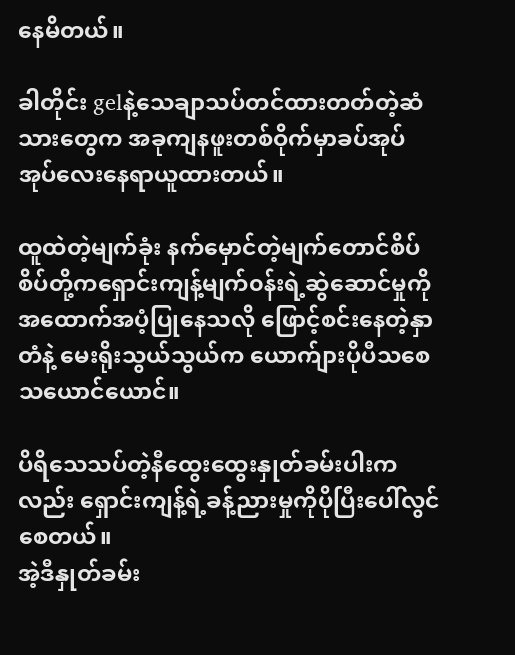နေမိတယ်။

ခါတိုင်း gelနဲ့သေချာသပ်တင်ထားတတ်တဲ့ဆံသားတွေက အခုကျနဖူးတစ်ဝိုက်မှာခပ်အုပ်အုပ်လေးနေရာယူထားတယ်။

ထူထဲတဲ့မျက်ခုံး ‌နက်မှောင်တဲ့မျက်တောင်စိပ်စိပ်တို့ကရှောင်းကျန့်မျက်၀န်းရဲ့ဆွဲဆောင်မှုကိုအထောက်အပံ့ပြုနေသလို ဖြောင့်စင်းနေတဲ့နှာတံနဲ့ မေးရိုးသွယ်သွယ်က ယောက်ျားပိုပီသစေသယောင်ယောင်။

ပိရိသေသပ်တဲ့နီထွေးထွေးနှုတ်ခမ်းပါးကလည်း ရှောင်းကျန့်ရဲ့ခန့်ညားမှုကိုပိုပြီးပေါ်လွင်စေတယ်။
အဲ့ဒီနှုတ်ခမ်း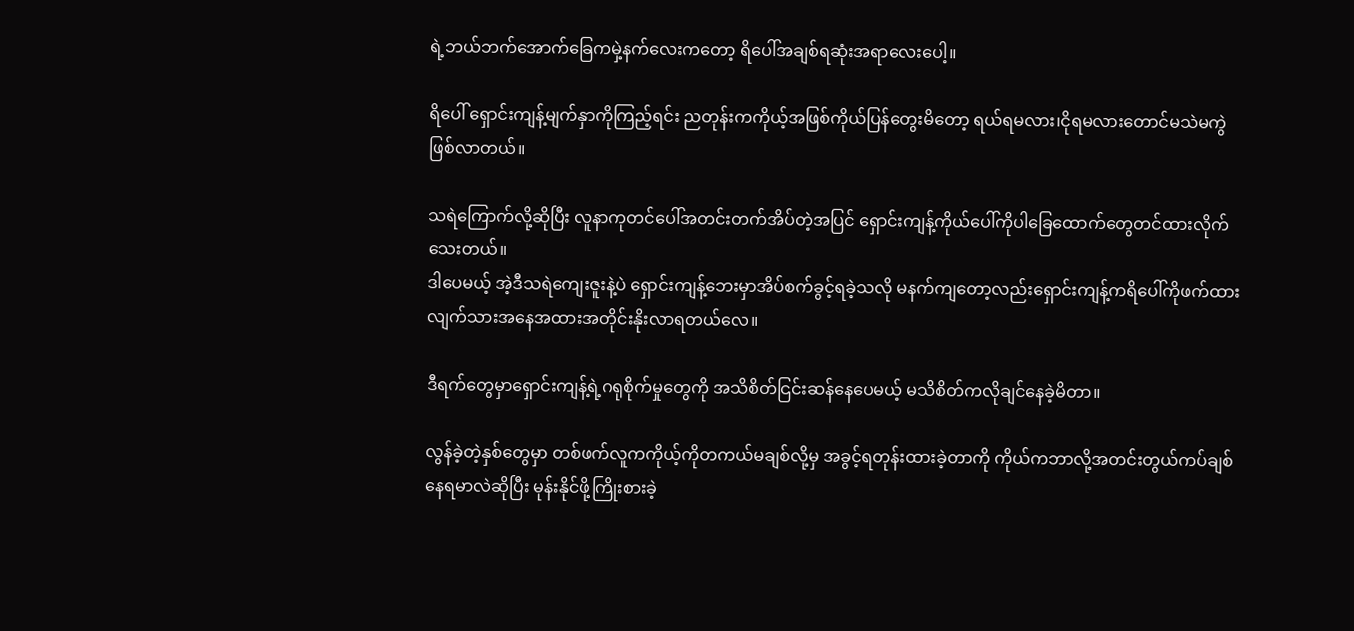ရဲ့ဘယ်ဘက်အောက်ခြေကမှဲ့နက်လေးကတော့ ရိပေါ်အချစ်ရဆုံးအရာလေးပေါ့။

ရိပေါ် ရှောင်းကျန့်မျက်နှာကိုကြည့်ရင်း ညတုန်းကကိုယ့်အဖြစ်ကိုယ်ပြန်တွေးမိတော့ ရယ်ရမလား၊ငိုရမလားတောင်မသဲမကွဲဖြစ်လာတယ်။

သရဲကြောက်လို့ဆိုပြီး လူနာကုတင်ပေါ်အတင်းတက်အိပ်တဲ့အပြင် ရှောင်းကျန့်ကိုယ်ပေါ်ကိုပါခြေထောက်တွေတင်ထားလိုက်သေးတယ်။
ဒါပေမယ့် အဲ့ဒီသရဲကျေးဇူးနဲ့ပဲ ရှောင်းကျန့်ဘေးမှာအိပ်စက်ခွင့်ရခဲ့သလို မနက်ကျတော့လည်းရှောင်းကျန့်ကရိပေါ်ကိုဖက်ထားလျက်သားအနေအထားအတိုင်းနိုးလာရတယ်လေ။

ဒီရက်တွေမှာရှောင်းကျန့်ရဲ့ဂရုစိုက်မှုတွေကို အသိစိတ်ငြင်းဆန်နေပေမယ့် မသိစိတ်ကလိုချင်နေခဲ့မိတာ။

လွန်ခဲ့တဲ့နှစ်တွေမှာ တစ်ဖက်လူကကိုယ့်ကိုတကယ်မချစ်လို့မှ အခွင့်ရတုန်းထားခဲ့တာကို ကိုယ်ကဘာလို့အတင်းတွယ်ကပ်ချစ်နေရမာလဲဆိုပြီး မုန်းနိုင်ဖို့ကြိုးစားခဲ့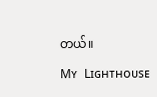တယ်။

Mʏ Lɪɢʜᴛʜᴏᴜsᴇ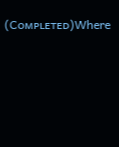(Cᴏᴍᴘʟᴇᴛᴇᴅ)Where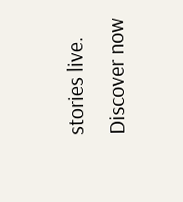stories live. Discover now